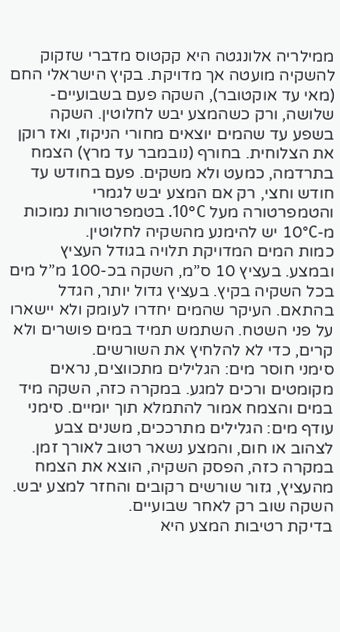ממילריה אלונגטה היא קקטוס מדברי שזקוק להשקיה מועטה אך מדויקת. בקיץ הישראלי החם (מאי עד אוקטובר), השקה פעם בשבועיים-שלושה, ורק כשהמצע יבש לחלוטין. השקה בשפע עד שהמים יוצאים מחורי הניקוז, ואז רוקן את הצלוחית. בחורף (נובמבר עד מרץ) הצמח בתרדמה, כמעט ולא משקים. פעם בחודש עד חודש וחצי, רק אם המצע יבש לגמרי והטמפרטורה מעל 10°C. בטמפרטורות נמוכות מ-10°C יש להימנע מהשקיה לחלוטין.
כמות המים המדויקת תלויה בגודל העציץ ובמצע. בעציץ 10 ס”מ, השקה בכ-100 מ”ל מים בכל השקיה בקיץ. בעציץ גדול יותר, הגדל בהתאם. העיקר שהמים יחדרו לעומק ולא יישארו על פני השטח. השתמש תמיד במים פושרים ולא קרים, כדי לא להלחיץ את השורשים.
סימני חוסר מים: הגלילים מתכווצים, נראים מקומטים ורכים למגע. במקרה כזה, השקה מיד במים והצמח אמור להתמלא תוך יומיים. סימני עודף מים: הגלילים מתרככים, משנים צבע לצהוב או חום, והמצע נשאר רטוב לאורך זמן. במקרה כזה, הפסק השקיה, הוצא את הצמח מהעציץ, גזור שורשים רקובים והחזר למצע יבש. השקה שוב רק לאחר שבועיים.
בדיקת רטיבות המצע היא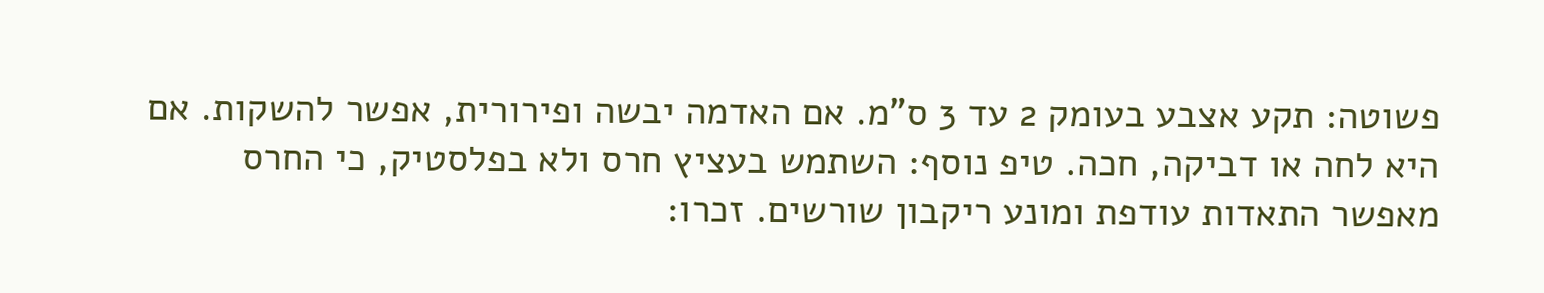פשוטה: תקע אצבע בעומק 2 עד 3 ס”מ. אם האדמה יבשה ופירורית, אפשר להשקות. אם היא לחה או דביקה, חכה. טיפ נוסף: השתמש בעציץ חרס ולא בפלסטיק, כי החרס מאפשר התאדות עודפת ומונע ריקבון שורשים. זכרו: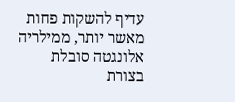עדיף להשקות פחות מאשר יותר, ממילריה אלונגטה סובלת בצורת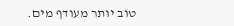טוב יותר מעודף מים.